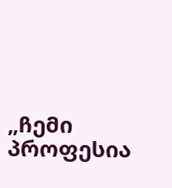„ჩემი პროფესია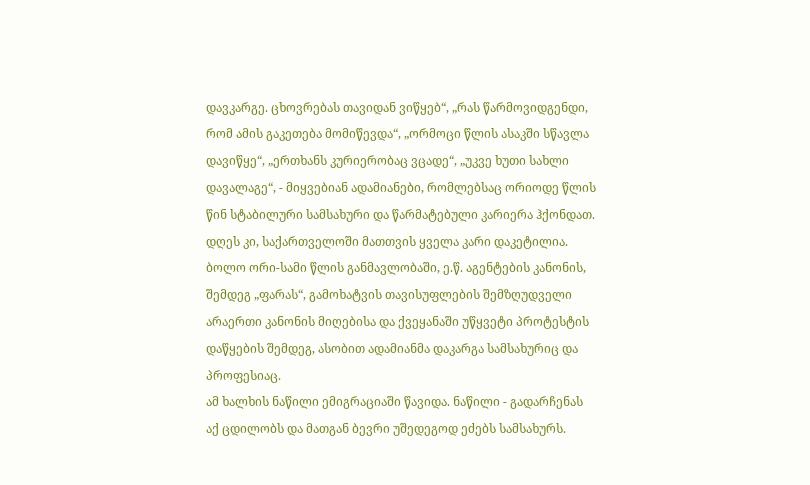დავკარგე. ცხოვრებას თავიდან ვიწყებ“, „რას წარმოვიდგენდი, რომ ამის გაკეთება მომიწევდა“, „ორმოცი წლის ასაკში სწავლა დავიწყე“, „ერთხანს კურიერობაც ვცადე“, „უკვე ხუთი სახლი დავალაგე“, - მიყვებიან ადამიანები, რომლებსაც ორიოდე წლის წინ სტაბილური სამსახური და წარმატებული კარიერა ჰქონდათ. დღეს კი, საქართველოში მათთვის ყველა კარი დაკეტილია.
ბოლო ორი-სამი წლის განმავლობაში, ე.წ. აგენტების კანონის, შემდეგ „ფარას“, გამოხატვის თავისუფლების შემზღუდველი არაერთი კანონის მიღებისა და ქვეყანაში უწყვეტი პროტესტის დაწყების შემდეგ, ასობით ადამიანმა დაკარგა სამსახურიც და პროფესიაც.
ამ ხალხის ნაწილი ემიგრაციაში წავიდა. ნაწილი - გადარჩენას აქ ცდილობს და მათგან ბევრი უშედეგოდ ეძებს სამსახურს.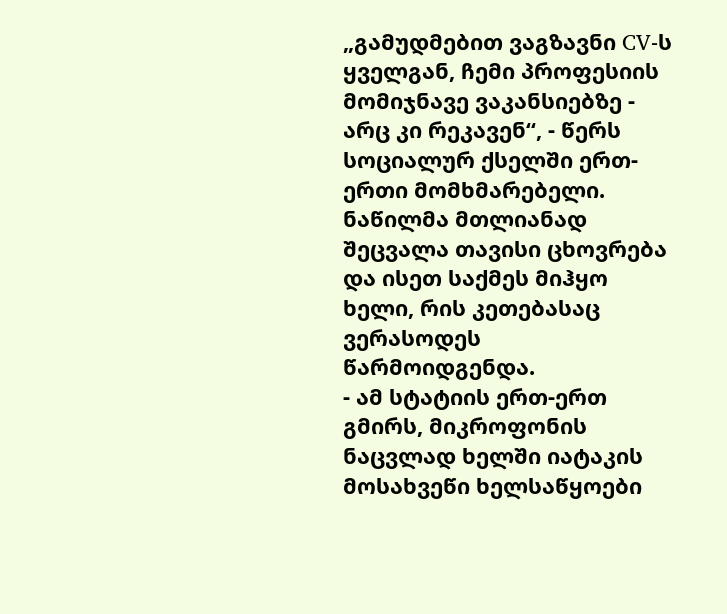„გამუდმებით ვაგზავნი CV-ს ყველგან, ჩემი პროფესიის მომიჯნავე ვაკანსიებზე - არც კი რეკავენ“, - წერს სოციალურ ქსელში ერთ-ერთი მომხმარებელი.
ნაწილმა მთლიანად შეცვალა თავისი ცხოვრება და ისეთ საქმეს მიჰყო ხელი, რის კეთებასაც ვერასოდეს წარმოიდგენდა.
- ამ სტატიის ერთ-ერთ გმირს, მიკროფონის ნაცვლად ხელში იატაკის მოსახვეწი ხელსაწყოები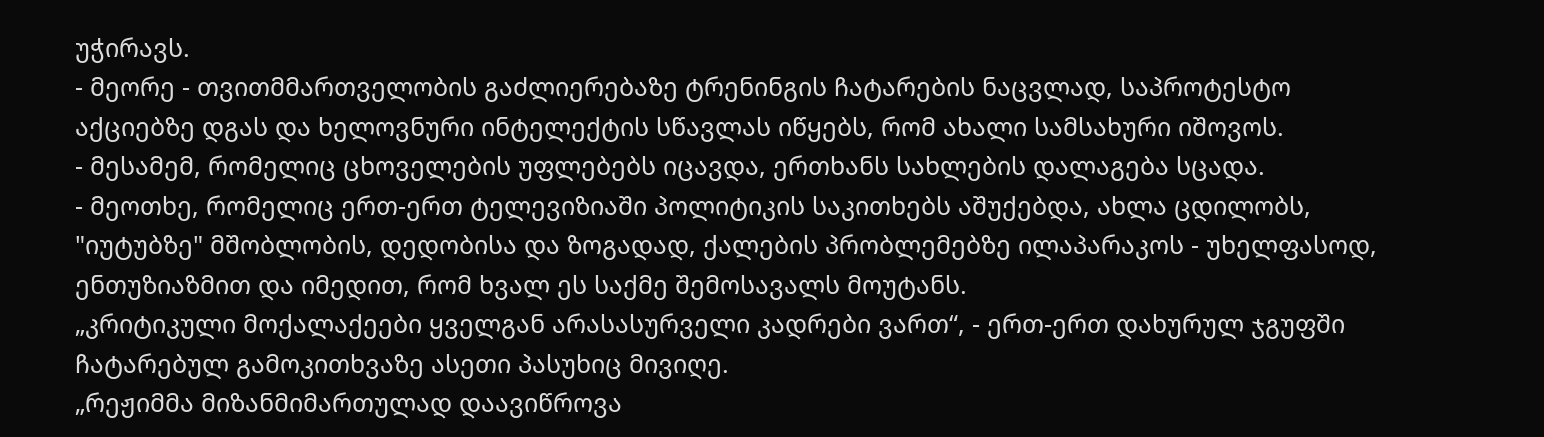უჭირავს.
- მეორე - თვითმმართველობის გაძლიერებაზე ტრენინგის ჩატარების ნაცვლად, საპროტესტო აქციებზე დგას და ხელოვნური ინტელექტის სწავლას იწყებს, რომ ახალი სამსახური იშოვოს.
- მესამემ, რომელიც ცხოველების უფლებებს იცავდა, ერთხანს სახლების დალაგება სცადა.
- მეოთხე, რომელიც ერთ-ერთ ტელევიზიაში პოლიტიკის საკითხებს აშუქებდა, ახლა ცდილობს, "იუტუბზე" მშობლობის, დედობისა და ზოგადად, ქალების პრობლემებზე ილაპარაკოს - უხელფასოდ, ენთუზიაზმით და იმედით, რომ ხვალ ეს საქმე შემოსავალს მოუტანს.
„კრიტიკული მოქალაქეები ყველგან არასასურველი კადრები ვართ“, - ერთ-ერთ დახურულ ჯგუფში ჩატარებულ გამოკითხვაზე ასეთი პასუხიც მივიღე.
„რეჟიმმა მიზანმიმართულად დაავიწროვა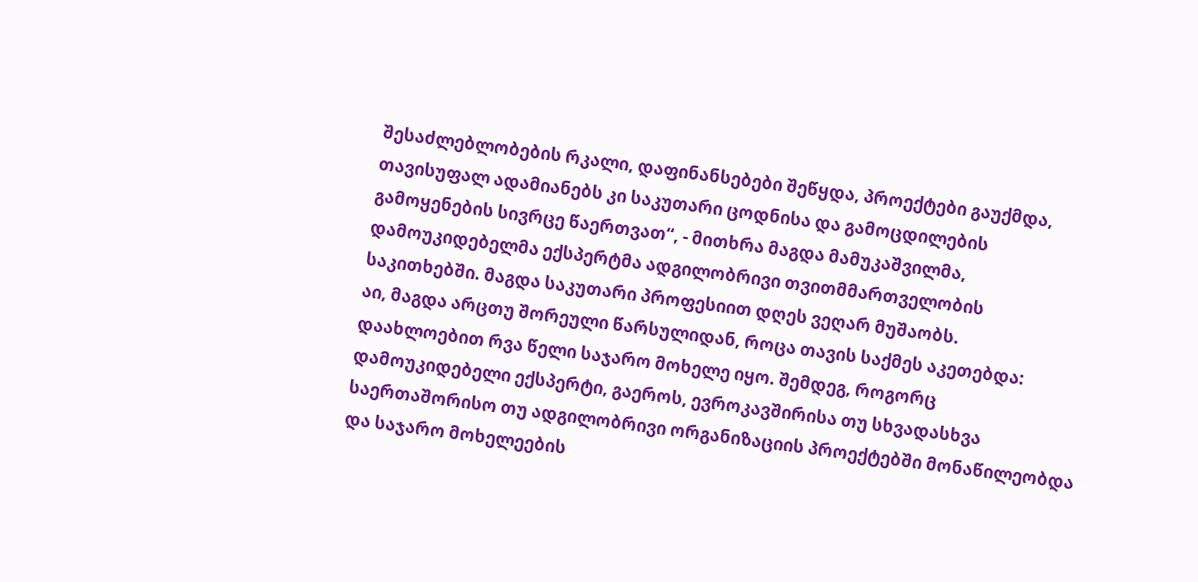შესაძლებლობების რკალი, დაფინანსებები შეწყდა, პროექტები გაუქმდა, თავისუფალ ადამიანებს კი საკუთარი ცოდნისა და გამოცდილების გამოყენების სივრცე წაერთვათ“, - მითხრა მაგდა მამუკაშვილმა, დამოუკიდებელმა ექსპერტმა ადგილობრივი თვითმმართველობის საკითხებში. მაგდა საკუთარი პროფესიით დღეს ვეღარ მუშაობს.
აი, მაგდა არცთუ შორეული წარსულიდან, როცა თავის საქმეს აკეთებდა:
დაახლოებით რვა წელი საჯარო მოხელე იყო. შემდეგ, როგორც დამოუკიდებელი ექსპერტი, გაეროს, ევროკავშირისა თუ სხვადასხვა საერთაშორისო თუ ადგილობრივი ორგანიზაციის პროექტებში მონაწილეობდა და საჯარო მოხელეების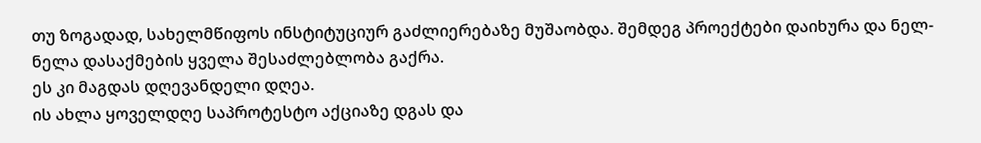თუ ზოგადად, სახელმწიფოს ინსტიტუციურ გაძლიერებაზე მუშაობდა. შემდეგ პროექტები დაიხურა და ნელ-ნელა დასაქმების ყველა შესაძლებლობა გაქრა.
ეს კი მაგდას დღევანდელი დღეა.
ის ახლა ყოველდღე საპროტესტო აქციაზე დგას და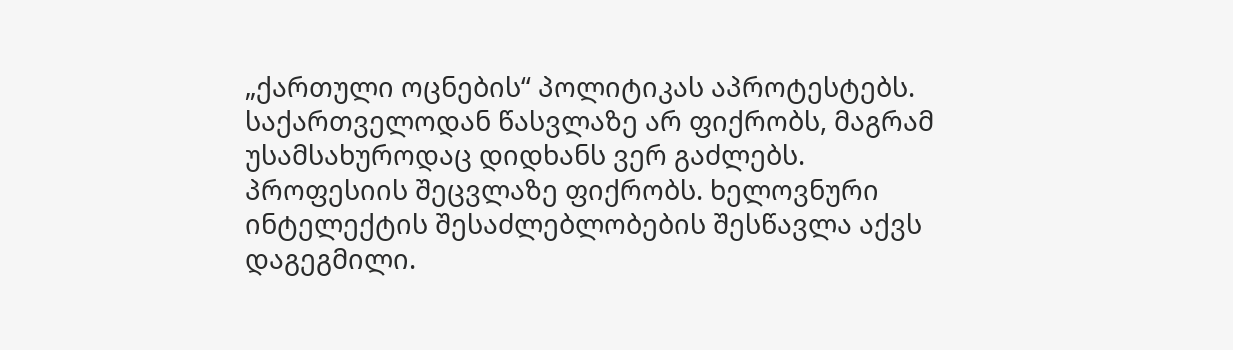„ქართული ოცნების“ პოლიტიკას აპროტესტებს. საქართველოდან წასვლაზე არ ფიქრობს, მაგრამ უსამსახუროდაც დიდხანს ვერ გაძლებს.
პროფესიის შეცვლაზე ფიქრობს. ხელოვნური ინტელექტის შესაძლებლობების შესწავლა აქვს დაგეგმილი.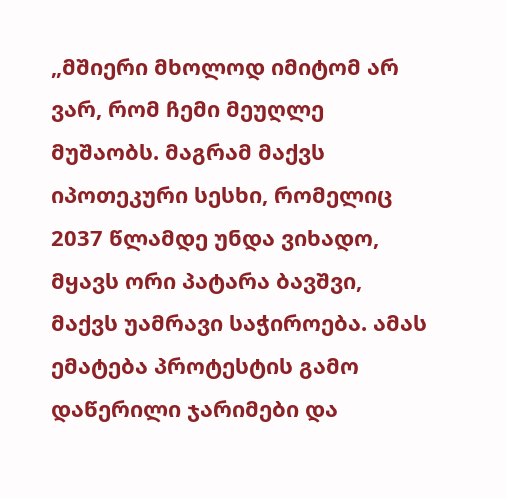„მშიერი მხოლოდ იმიტომ არ ვარ, რომ ჩემი მეუღლე მუშაობს. მაგრამ მაქვს იპოთეკური სესხი, რომელიც 2037 წლამდე უნდა ვიხადო, მყავს ორი პატარა ბავშვი, მაქვს უამრავი საჭიროება. ამას ემატება პროტესტის გამო დაწერილი ჯარიმები და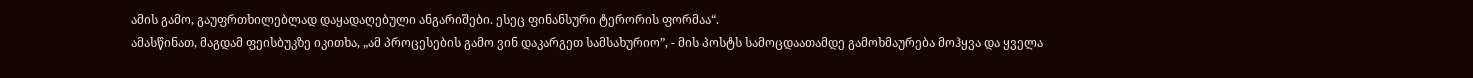ამის გამო, გაუფრთხილებლად დაყადაღებული ანგარიშები. ესეც ფინანსური ტერორის ფორმაა“.
ამასწინათ, მაგდამ ფეისბუკზე იკითხა, „ამ პროცესების გამო ვინ დაკარგეთ სამსახურიო”, - მის პოსტს სამოცდაათამდე გამოხმაურება მოჰყვა და ყველა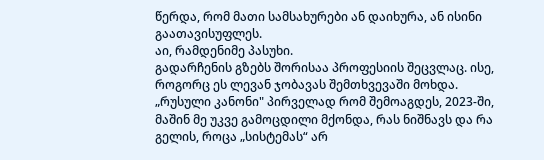წერდა, რომ მათი სამსახურები ან დაიხურა, ან ისინი გაათავისუფლეს.
აი, რამდენიმე პასუხი.
გადარჩენის გზებს შორისაა პროფესიის შეცვლაც. ისე, როგორც ეს ლევან ჯობავას შემთხვევაში მოხდა.
„რუსული კანონი" პირველად რომ შემოაგდეს, 2023-ში, მაშინ მე უკვე გამოცდილი მქონდა, რას ნიშნავს და რა გელის, როცა „სისტემას“ არ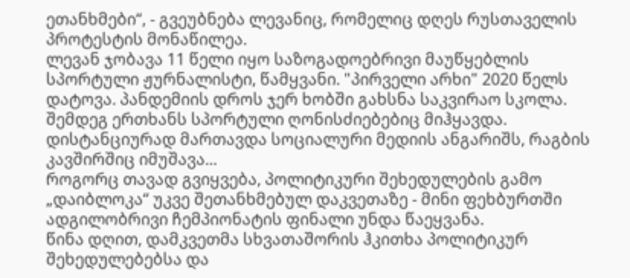ეთანხმები“, - გვეუბნება ლევანიც, რომელიც დღეს რუსთაველის პროტესტის მონაწილეა.
ლევან ჯობავა 11 წელი იყო საზოგადოებრივი მაუწყებლის სპორტული ჟურნალისტი, წამყვანი. "პირველი არხი" 2020 წელს დატოვა. პანდემიის დროს ჯერ ხობში გახსნა საკვირაო სკოლა. შემდეგ ერთხანს სპორტული ღონისძიებებიც მიჰყავდა. დისტანციურად მართავდა სოციალური მედიის ანგარიშს, რაგბის კავშირშიც იმუშავა...
როგორც თავად გვიყვება, პოლიტიკური შეხედულების გამო „დაიბლოკა“ უკვე შეთანხმებულ დაკვეთაზე - მინი ფეხბურთში ადგილობრივი ჩემპიონატის ფინალი უნდა წაეყვანა.
წინა დღით, დამკვეთმა სხვათაშორის ჰკითხა პოლიტიკურ შეხედულებებსა და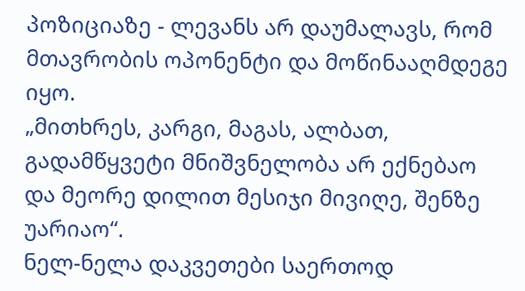პოზიციაზე - ლევანს არ დაუმალავს, რომ მთავრობის ოპონენტი და მოწინააღმდეგე იყო.
„მითხრეს, კარგი, მაგას, ალბათ, გადამწყვეტი მნიშვნელობა არ ექნებაო და მეორე დილით მესიჯი მივიღე, შენზე უარიაო“.
ნელ-ნელა დაკვეთები საერთოდ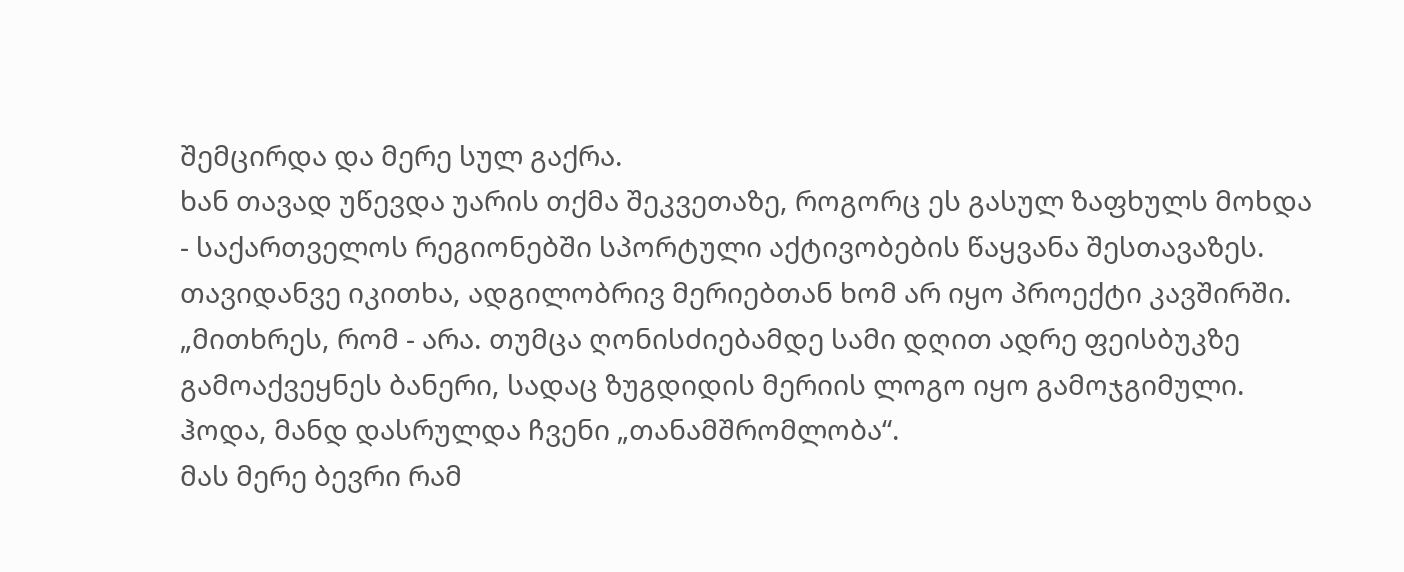შემცირდა და მერე სულ გაქრა.
ხან თავად უწევდა უარის თქმა შეკვეთაზე, როგორც ეს გასულ ზაფხულს მოხდა - საქართველოს რეგიონებში სპორტული აქტივობების წაყვანა შესთავაზეს. თავიდანვე იკითხა, ადგილობრივ მერიებთან ხომ არ იყო პროექტი კავშირში.
„მითხრეს, რომ - არა. თუმცა ღონისძიებამდე სამი დღით ადრე ფეისბუკზე გამოაქვეყნეს ბანერი, სადაც ზუგდიდის მერიის ლოგო იყო გამოჯგიმული. ჰოდა, მანდ დასრულდა ჩვენი „თანამშრომლობა“.
მას მერე ბევრი რამ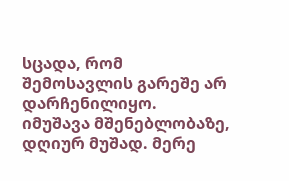სცადა, რომ შემოსავლის გარეშე არ დარჩენილიყო.
იმუშავა მშენებლობაზე, დღიურ მუშად. მერე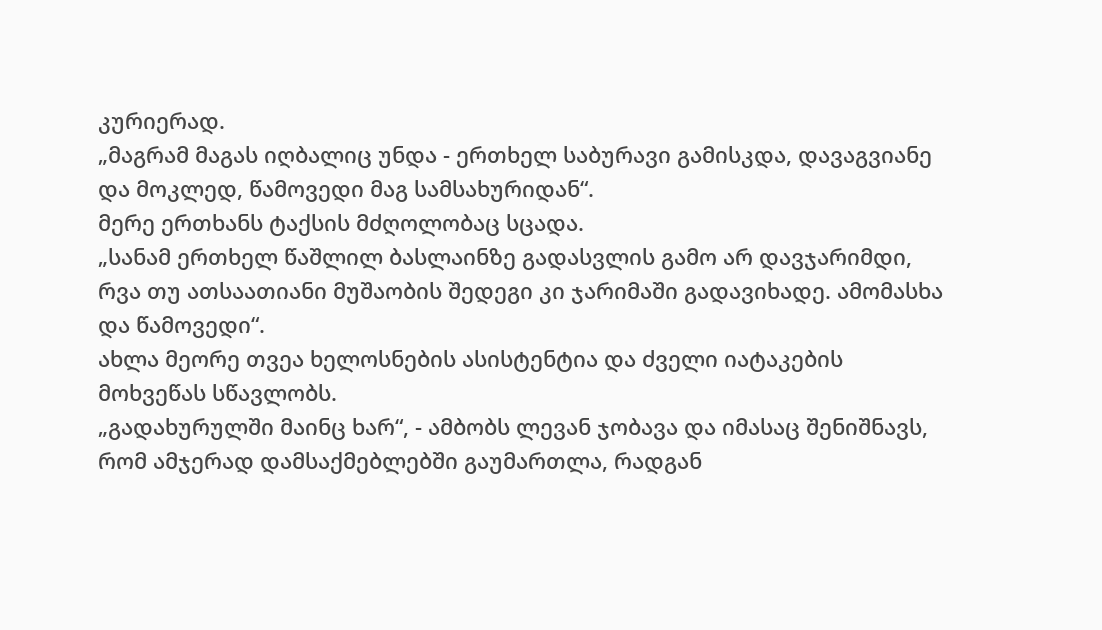კურიერად.
„მაგრამ მაგას იღბალიც უნდა - ერთხელ საბურავი გამისკდა, დავაგვიანე და მოკლედ, წამოვედი მაგ სამსახურიდან“.
მერე ერთხანს ტაქსის მძღოლობაც სცადა.
„სანამ ერთხელ წაშლილ ბასლაინზე გადასვლის გამო არ დავჯარიმდი, რვა თუ ათსაათიანი მუშაობის შედეგი კი ჯარიმაში გადავიხადე. ამომასხა და წამოვედი“.
ახლა მეორე თვეა ხელოსნების ასისტენტია და ძველი იატაკების მოხვეწას სწავლობს.
„გადახურულში მაინც ხარ“, - ამბობს ლევან ჯობავა და იმასაც შენიშნავს, რომ ამჯერად დამსაქმებლებში გაუმართლა, რადგან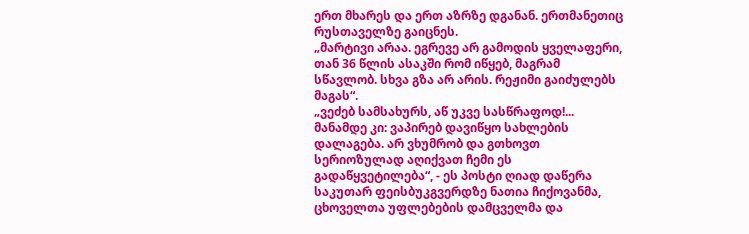ერთ მხარეს და ერთ აზრზე დგანან. ერთმანეთიც რუსთაველზე გაიცნეს.
„მარტივი არაა. ეგრევე არ გამოდის ყველაფერი, თან 36 წლის ასაკში რომ იწყებ, მაგრამ სწავლობ. სხვა გზა არ არის. რეჟიმი გაიძულებს მაგას“.
„ვეძებ სამსახურს, აწ უკვე სასწრაფოდ!... მანამდე კი: ვაპირებ დავიწყო სახლების დალაგება. არ ვხუმრობ და გთხოვთ სერიოზულად აღიქვათ ჩემი ეს გადაწყვეტილება“, - ეს პოსტი ღიად დაწერა საკუთარ ფეისბუკგვერდზე ნათია ჩიქოვანმა, ცხოველთა უფლებების დამცველმა და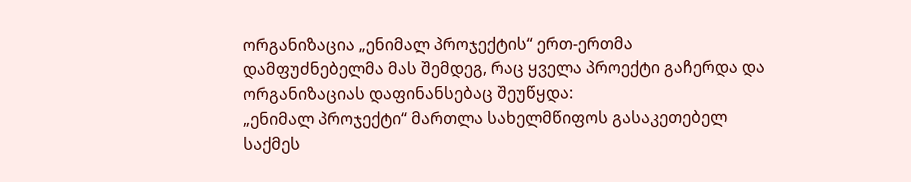ორგანიზაცია „ენიმალ პროჯექტის“ ერთ-ერთმა დამფუძნებელმა მას შემდეგ, რაც ყველა პროექტი გაჩერდა და ორგანიზაციას დაფინანსებაც შეუწყდა:
„ენიმალ პროჯექტი“ მართლა სახელმწიფოს გასაკეთებელ საქმეს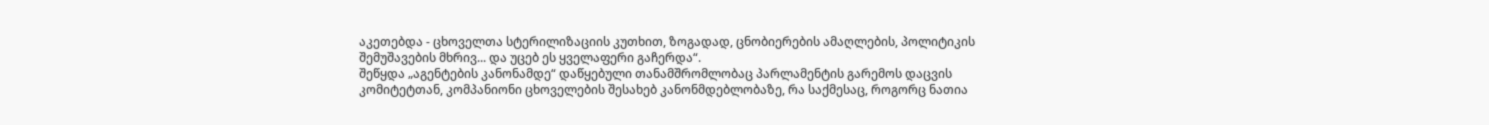აკეთებდა - ცხოველთა სტერილიზაციის კუთხით, ზოგადად, ცნობიერების ამაღლების, პოლიტიკის შემუშავების მხრივ... და უცებ ეს ყველაფერი გაჩერდა“.
შეწყდა „აგენტების კანონამდე“ დაწყებული თანამშრომლობაც პარლამენტის გარემოს დაცვის კომიტეტთან, კომპანიონი ცხოველების შესახებ კანონმდებლობაზე, რა საქმესაც, როგორც ნათია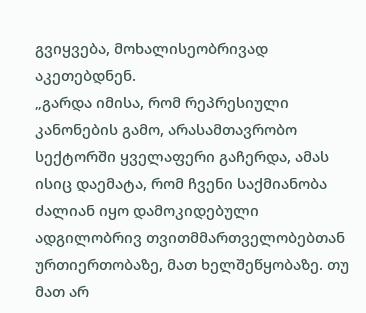გვიყვება, მოხალისეობრივად აკეთებდნენ.
„გარდა იმისა, რომ რეპრესიული კანონების გამო, არასამთავრობო სექტორში ყველაფერი გაჩერდა, ამას ისიც დაემატა, რომ ჩვენი საქმიანობა ძალიან იყო დამოკიდებული ადგილობრივ თვითმმართველობებთან ურთიერთობაზე, მათ ხელშეწყობაზე. თუ მათ არ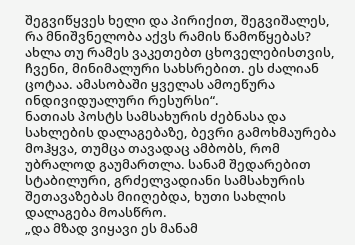შეგვიწყვეს ხელი და პირიქით, შეგვიშალეს, რა მნიშვნელობა აქვს რამის წამოწყებას? ახლა თუ რამეს ვაკეთებთ ცხოველებისთვის, ჩვენი, მინიმალური სახსრებით. ეს ძალიან ცოტაა. ამასობაში ყველას ამოეწურა ინდივიდუალური რესურსი“.
ნათიას პოსტს სამსახურის ძებნასა და სახლების დალაგებაზე, ბევრი გამოხმაურება მოჰყვა, თუმცა თავადაც ამბობს, რომ უბრალოდ გაუმართლა. სანამ შედარებით სტაბილური, გრძელვადიანი სამსახურის შეთავაზებას მიიღებდა, ხუთი სახლის დალაგება მოასწრო.
„და მზად ვიყავი ეს მანამ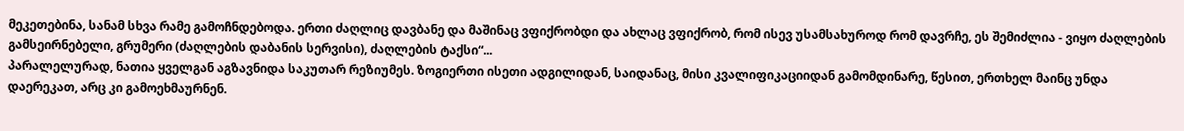მეკეთებინა, სანამ სხვა რამე გამოჩნდებოდა. ერთი ძაღლიც დავბანე და მაშინაც ვფიქრობდი და ახლაც ვფიქრობ, რომ ისევ უსამსახუროდ რომ დავრჩე, ეს შემიძლია - ვიყო ძაღლების გამსეირნებელი, გრუმერი (ძაღლების დაბანის სერვისი), ძაღლების ტაქსი“...
პარალელურად, ნათია ყველგან აგზავნიდა საკუთარ რეზიუმეს. ზოგიერთი ისეთი ადგილიდან, საიდანაც, მისი კვალიფიკაციიდან გამომდინარე, წესით, ერთხელ მაინც უნდა დაერეკათ, არც კი გამოეხმაურნენ.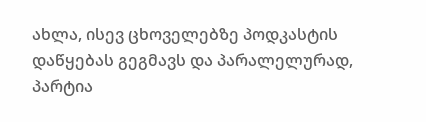ახლა, ისევ ცხოველებზე პოდკასტის დაწყებას გეგმავს და პარალელურად, პარტია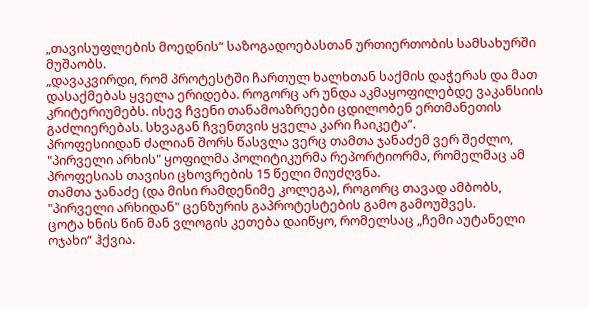„თავისუფლების მოედნის“ საზოგადოებასთან ურთიერთობის სამსახურში მუშაობს.
„დავაკვირდი, რომ პროტესტში ჩართულ ხალხთან საქმის დაჭერას და მათ დასაქმებას ყველა ერიდება. როგორც არ უნდა აკმაყოფილებდე ვაკანსიის კრიტერიუმებს. ისევ ჩვენი თანამოაზრეები ცდილობენ ერთმანეთის გაძლიერებას. სხვაგან ჩვენთვის ყველა კარი ჩაიკეტა“.
პროფესიიდან ძალიან შორს წასვლა ვერც თამთა ჯანაძემ ვერ შეძლო, "პირველი არხის" ყოფილმა პოლიტიკურმა რეპორტიორმა, რომელმაც ამ პროფესიას თავისი ცხოვრების 15 წელი მიუძღვნა.
თამთა ჯანაძე (და მისი რამდენიმე კოლეგა), როგორც თავად ამბობს, "პირველი არხიდან" ცენზურის გაპროტესტების გამო გამოუშვეს.
ცოტა ხნის წინ მან ვლოგის კეთება დაიწყო, რომელსაც „ჩემი აუტანელი ოჯახი“ ჰქვია.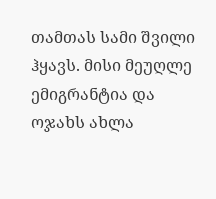თამთას სამი შვილი ჰყავს. მისი მეუღლე ემიგრანტია და ოჯახს ახლა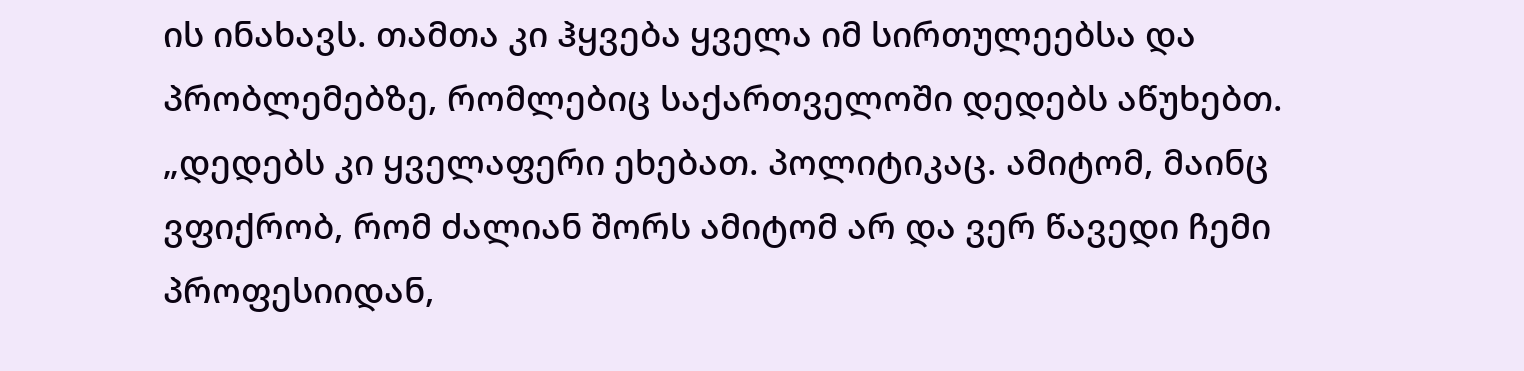ის ინახავს. თამთა კი ჰყვება ყველა იმ სირთულეებსა და პრობლემებზე, რომლებიც საქართველოში დედებს აწუხებთ.
„დედებს კი ყველაფერი ეხებათ. პოლიტიკაც. ამიტომ, მაინც ვფიქრობ, რომ ძალიან შორს ამიტომ არ და ვერ წავედი ჩემი პროფესიიდან,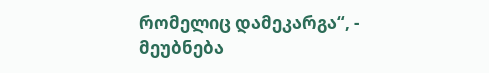რომელიც დამეკარგა“, - მეუბნება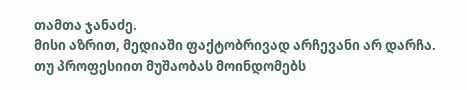თამთა ჯანაძე.
მისი აზრით, მედიაში ფაქტობრივად არჩევანი არ დარჩა. თუ პროფესიით მუშაობას მოინდომებს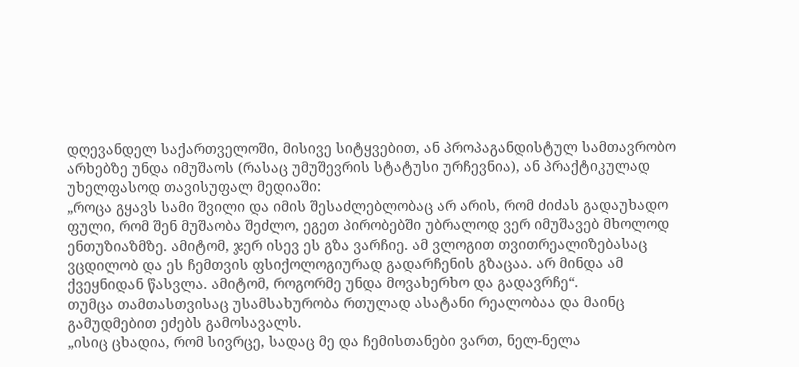დღევანდელ საქართველოში, მისივე სიტყვებით, ან პროპაგანდისტულ სამთავრობო არხებზე უნდა იმუშაოს (რასაც უმუშევრის სტატუსი ურჩევნია), ან პრაქტიკულად უხელფასოდ თავისუფალ მედიაში:
„როცა გყავს სამი შვილი და იმის შესაძლებლობაც არ არის, რომ ძიძას გადაუხადო ფული, რომ შენ მუშაობა შეძლო, ეგეთ პირობებში უბრალოდ ვერ იმუშავებ მხოლოდ ენთუზიაზმზე. ამიტომ, ჯერ ისევ ეს გზა ვარჩიე. ამ ვლოგით თვითრეალიზებასაც ვცდილობ და ეს ჩემთვის ფსიქოლოგიურად გადარჩენის გზაცაა. არ მინდა ამ ქვეყნიდან წასვლა. ამიტომ, როგორმე უნდა მოვახერხო და გადავრჩე“.
თუმცა თამთასთვისაც უსამსახურობა რთულად ასატანი რეალობაა და მაინც გამუდმებით ეძებს გამოსავალს.
„ისიც ცხადია, რომ სივრცე, სადაც მე და ჩემისთანები ვართ, ნელ-ნელა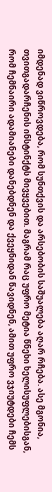იმდენად ვიწროვდება, რომ სუნთქვის და არსებობის საშუალება აღარ რჩება. ასე მგონია, თვითგადარჩენის ინსტინქტს მივყვებით. მაგრამ რაც უფრო მეტია წნეხი ხელისუფლებისგან, რომ ჩემნაირი ადამიანები დანებდნენ და ქვეყნიდან წავიდნენ, ამით უფრო ვჯიუტდები ჩემს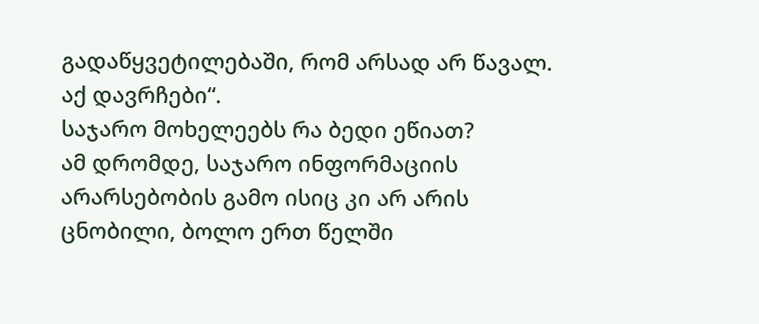გადაწყვეტილებაში, რომ არსად არ წავალ. აქ დავრჩები“.
საჯარო მოხელეებს რა ბედი ეწიათ?
ამ დრომდე, საჯარო ინფორმაციის არარსებობის გამო ისიც კი არ არის ცნობილი, ბოლო ერთ წელში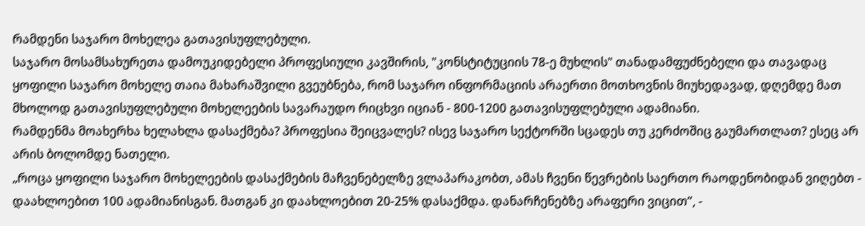რამდენი საჯარო მოხელეა გათავისუფლებული.
საჯარო მოსამსახურეთა დამოუკიდებელი პროფესიული კავშირის, "კონსტიტუციის 78-ე მუხლის" თანადამფუძნებელი და თავადაც ყოფილი საჯარო მოხელე თაია მახარაშვილი გვეუბნება, რომ საჯარო ინფორმაციის არაერთი მოთხოვნის მიუხედავად, დღემდე მათ მხოლოდ გათავისუფლებული მოხელეების სავარაუდო რიცხვი იციან - 800-1200 გათავისუფლებული ადამიანი.
რამდენმა მოახერხა ხელახლა დასაქმება? პროფესია შეიცვალეს? ისევ საჯარო სექტორში სცადეს თუ კერძოშიც გაუმართლათ? ესეც არ არის ბოლომდე ნათელი.
„როცა ყოფილი საჯარო მოხელეების დასაქმების მაჩვენებელზე ვლაპარაკობთ, ამას ჩვენი წევრების საერთო რაოდენობიდან ვიღებთ - დაახლოებით 100 ადამიანისგან. მათგან კი დაახლოებით 20-25% დასაქმდა. დანარჩენებზე არაფერი ვიცით”, -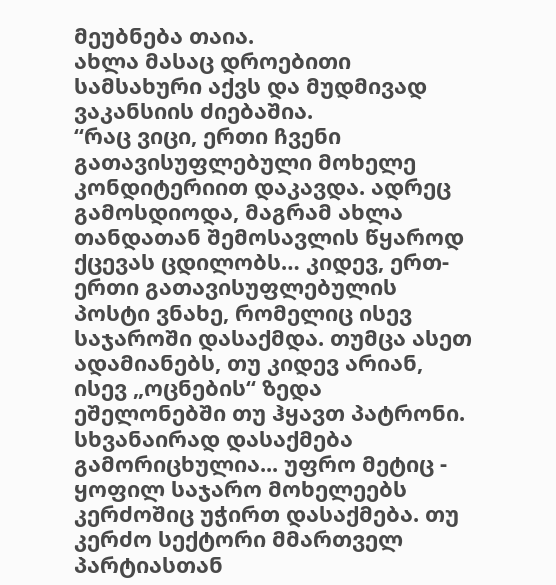მეუბნება თაია.
ახლა მასაც დროებითი სამსახური აქვს და მუდმივად ვაკანსიის ძიებაშია.
“რაც ვიცი, ერთი ჩვენი გათავისუფლებული მოხელე კონდიტერიით დაკავდა. ადრეც გამოსდიოდა, მაგრამ ახლა თანდათან შემოსავლის წყაროდ ქცევას ცდილობს… კიდევ, ერთ-ერთი გათავისუფლებულის პოსტი ვნახე, რომელიც ისევ საჯაროში დასაქმდა. თუმცა ასეთ ადამიანებს, თუ კიდევ არიან, ისევ „ოცნების“ ზედა ეშელონებში თუ ჰყავთ პატრონი. სხვანაირად დასაქმება გამორიცხულია... უფრო მეტიც - ყოფილ საჯარო მოხელეებს კერძოშიც უჭირთ დასაქმება. თუ კერძო სექტორი მმართველ პარტიასთან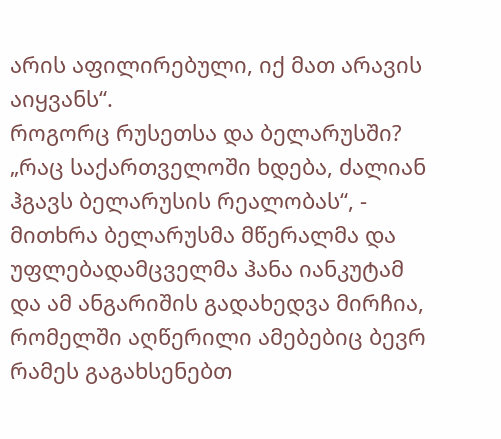არის აფილირებული, იქ მათ არავის აიყვანს“.
როგორც რუსეთსა და ბელარუსში?
„რაც საქართველოში ხდება, ძალიან ჰგავს ბელარუსის რეალობას“, - მითხრა ბელარუსმა მწერალმა და უფლებადამცველმა ჰანა იანკუტამ და ამ ანგარიშის გადახედვა მირჩია, რომელში აღწერილი ამებებიც ბევრ რამეს გაგახსენებთ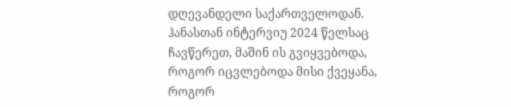დღევანდელი საქართველოდან.
ჰანასთან ინტერვიუ 2024 წელსაც ჩავწერეთ, მაშინ ის გვიყვებოდა, როგორ იცვლებოდა მისი ქვეყანა, როგორ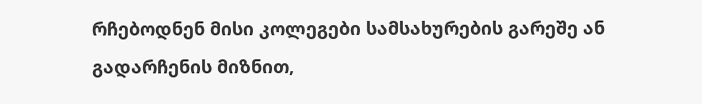რჩებოდნენ მისი კოლეგები სამსახურების გარეშე ან გადარჩენის მიზნით,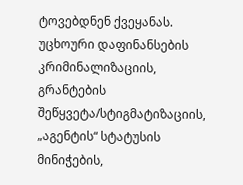ტოვებდნენ ქვეყანას.
უცხოური დაფინანსების კრიმინალიზაციის, გრანტების შეწყვეტა/სტიგმატიზაციის, „აგენტის“ სტატუსის მინიჭების,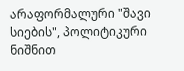არაფორმალური "შავი სიების", პოლიტიკური ნიშნით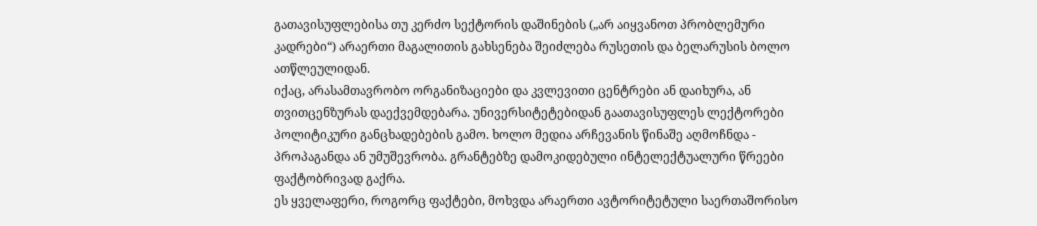გათავისუფლებისა თუ კერძო სექტორის დაშინების („არ აიყვანოთ პრობლემური კადრები“) არაერთი მაგალითის გახსენება შეიძლება რუსეთის და ბელარუსის ბოლო ათწლეულიდან.
იქაც, არასამთავრობო ორგანიზაციები და კვლევითი ცენტრები ან დაიხურა, ან თვითცენზურას დაექვემდებარა. უნივერსიტეტებიდან გაათავისუფლეს ლექტორები პოლიტიკური განცხადებების გამო. ხოლო მედია არჩევანის წინაშე აღმოჩნდა -
პროპაგანდა ან უმუშევრობა. გრანტებზე დამოკიდებული ინტელექტუალური წრეები ფაქტობრივად გაქრა.
ეს ყველაფერი, როგორც ფაქტები, მოხვდა არაერთი ავტორიტეტული საერთაშორისო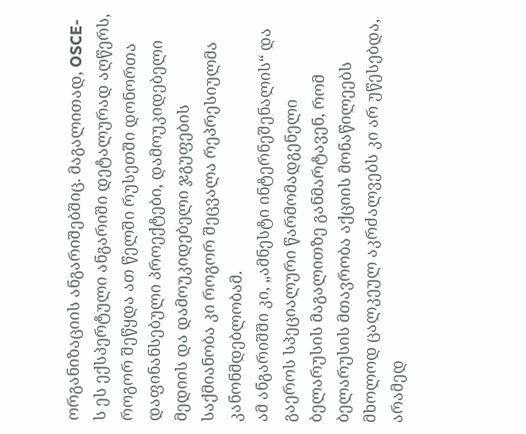ორგანიზაციის ანგარიშებშიც. მაგალითად, OSCE-ს ეს ექსპერტული ანგარიში დეტალურად აღწერს, როგორ შეწყდა ათ წელში რუსეთში დონორთა დაფინანსებული პროექტები, დამოუკიდებელი მედიის და დამოუკიდებელი ჯგუფების საქმიანობა კი როგორ შეცვალა რეპრესიულმა კანონმდებლობამ.
ამ ანგარიშში კი, „ამნესტი ინტერნეშენალის“ და გაეროს სპეციალური წარმომადგენელი ბელარუსის მაგალითზე განმარტავენ, რომ ბელარუსის მთავრობა აქციის მონაწილეებს მხოლოდ ცალკეულ აკრძალვებს კი არ უწესებდა, არამედ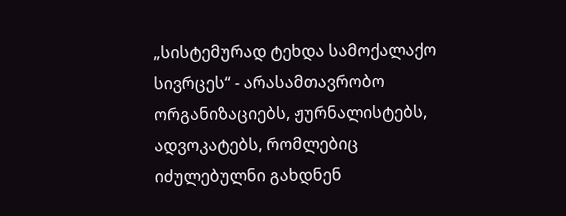„სისტემურად ტეხდა სამოქალაქო სივრცეს“ - არასამთავრობო ორგანიზაციებს, ჟურნალისტებს, ადვოკატებს, რომლებიც იძულებულნი გახდნენ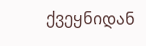ქვეყნიდან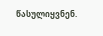წასულიყვნენ.